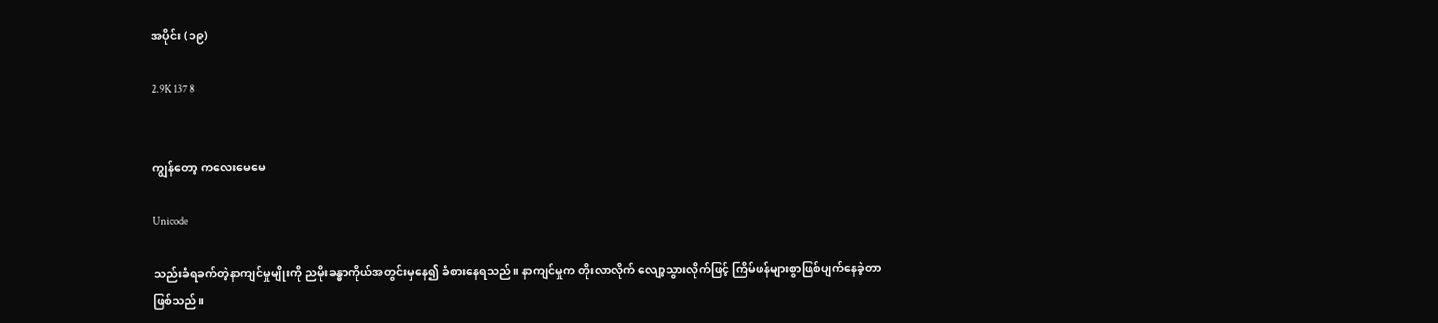အပိုင်း (၁၉)

2.9K 137 8


ကျွန်တော့ ကလေးမေမေ

Unicode

သည်းခံရခက်တဲ့နာကျင်မှုမျိုးကို ညမိုးခန္ဓာကိုယ်အတွင်းမှနေ၍ ခံစားနေရသည်။ နာကျင်မှုက တိုးလာလိုက် လျော့သွားလိုက်ဖြင့် ကြိမ်ဖန်များစွာဖြစ်ပျက်နေခဲ့တာဖြစ်သည်။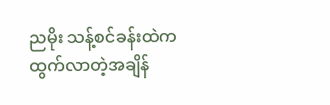ညမိုး သန့်စင်ခန်းထဲက ထွက်လာတဲ့အချိန်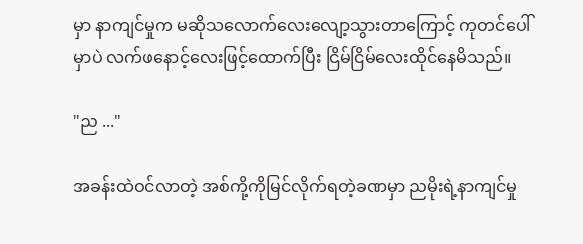မှာ နာကျင်မှုက မဆိုသလောက်လေးလျော့သွားတာကြောင့် ကုတင်ပေါ်မှာပဲ လက်ဖနောင့်လေးဖြင့်ထောက်ပြီး ငြိမ်ငြိမ်လေးထိုင်နေမိသည်။

"ည ..."

အခန်းထဲဝင်လာတဲ့ အစ်ကို့ကိုမြင်လိုက်ရတဲ့ခဏမှာ ညမိုးရဲ့နာကျင်မှု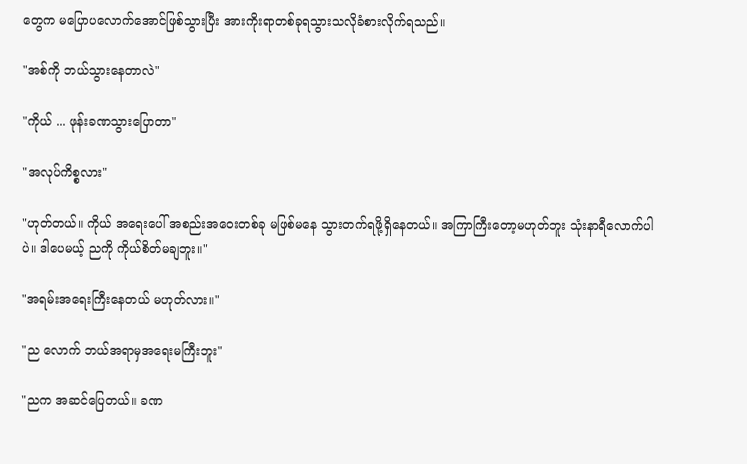တွေက မပြောပလောက်အောင်ဖြစ်သွားပြီး အားကိုးရာတစ်ခုရသွားသလိုခံစားလိုက်ရသည်။

"အစ်ကို ဘယ်သွားနေတာလဲ"

"ကိုယ် ... ဖုန်းခဏသွားပြောတာ"

"အလုပ်ကိစ္စလား"

"ဟုတ်တယ်။ ကိုယ် အရေးပေါ် အစည်းအဝေးတစ်ခု မဖြစ်မနေ သွားတက်ရဖို့ရှိနေတယ်။ အကြာကြီးတော့မဟုတ်ဘူး သုံးနာရီလောက်ပါပဲ။ ဒါပေမယ့် ညကို ကိုယ်စိတ်မချဘူး။"

"အရမ်းအရေးကြီးနေတယ် မဟုတ်လား။"

"ည လောက် ဘယ်အရာမှအရေးမကြီးဘူး"

"ညက အဆင်ပြေတယ်။ ခဏ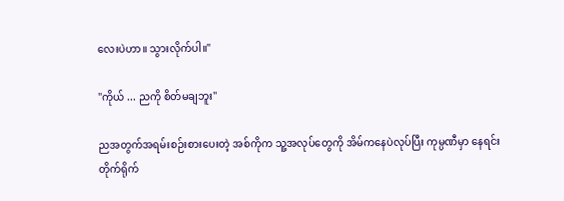လေးပဲဟာ။ သွားလိုက်ပါ။"

"ကိုယ် ... ညကို စိတ်မချဘူး"

ညအတွက်အရမ်းစဉ်းစားပေးတဲ့ အစ်ကိုက သူ့အလုပ်တွေကို အိမ်ကနေပဲလုပ်ပြီး ကုမ္ပဏီမှာ နေရင်း တိုက်ရိုက်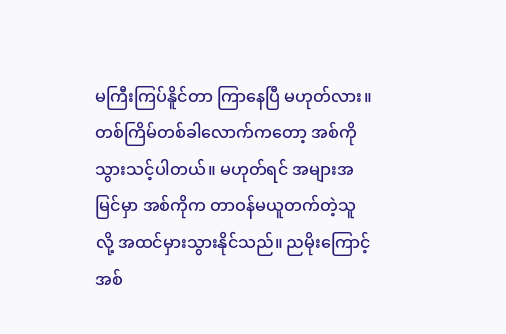မကြီးကြပ်နိူင်တာ ကြာနေပြီ မဟုတ်လား။ တစ်ကြိမ်တစ်ခါလောက်ကတော့ အစ်ကိုသွားသင့်ပါတယ်။ မဟုတ်ရင် အများအမြင်မှာ အစ်ကိုက တာဝန်မယူတက်တဲ့သူလို့ အထင်မှားသွားနိုင်သည်။ ညမိုးကြောင့် အစ်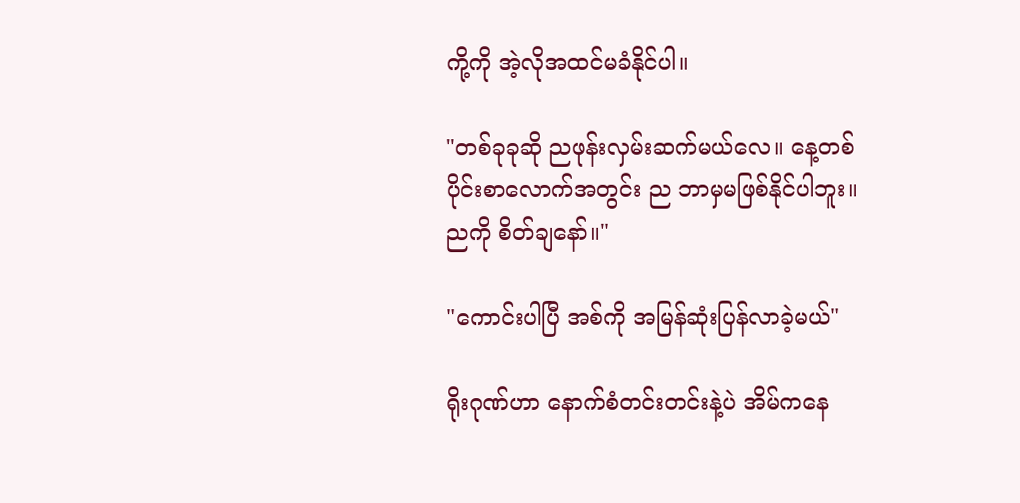ကို့ကို အဲ့လိုအထင်မခံနိုင်ပါ။

"တစ်ခုခုဆို ညဖုန်းလှမ်းဆက်မယ်လေ။ နေ့တစ်ပိုင်းစာလောက်အတွင်း ည ဘာမှမဖြစ်နိုင်ပါဘူး။ ညကို စိတ်ချနော်။"

"ကောင်းပါပြီ အစ်ကို အမြန်ဆုံးပြန်လာခဲ့မယ်"

ရိုးဂုဏ်ဟာ နောက်စံတင်းတင်းနဲ့ပဲ အိမ်ကနေ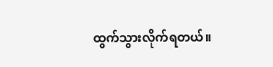ထွက်သွားလိုက်ရတယ်။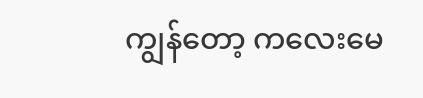ကျွန်တော့ ကလေးမေ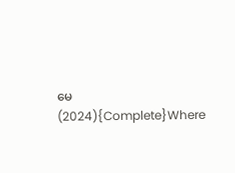မေ (2024){Complete}Where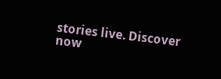stories live. Discover now